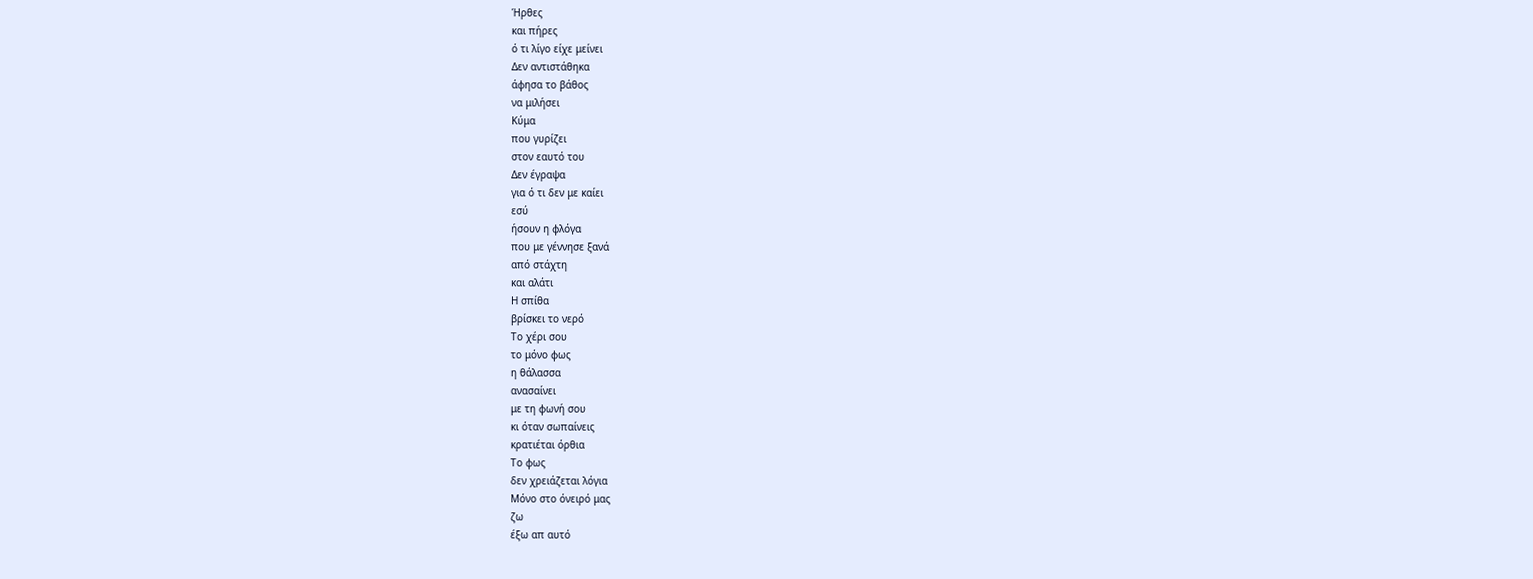Ήρθες
και πήρες
ό τι λίγο είχε μείνει
Δεν αντιστάθηκα
άφησα το βάθος
να μιλήσει
Κύμα
που γυρίζει
στον εαυτό του
Δεν έγραψα
για ό τι δεν με καίει
εσύ
ήσουν η φλόγα
που με γέννησε ξανά
από στάχτη
και αλάτι
Η σπίθα
βρίσκει το νερό
Το χέρι σου
το μόνο φως
η θάλασσα
ανασαίνει
με τη φωνή σου
κι όταν σωπαίνεις
κρατιέται όρθια
Το φως
δεν χρειάζεται λόγια
Μόνο στο όνειρό μας
ζω
έξω απ αυτό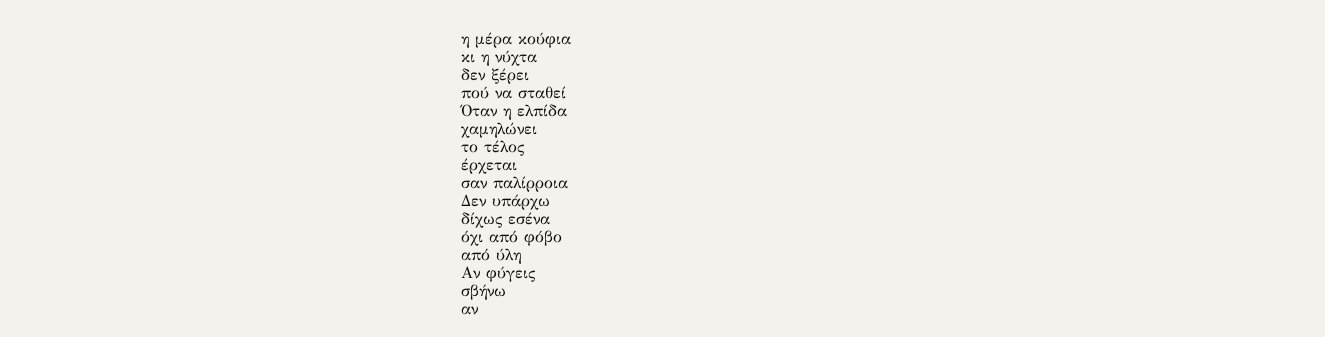η μέρα κούφια
κι η νύχτα
δεν ξέρει
πού να σταθεί
Όταν η ελπίδα
χαμηλώνει
το τέλος
έρχεται
σαν παλίρροια
Δεν υπάρχω
δίχως εσένα
όχι από φόβο
από ύλη
Αν φύγεις
σβήνω
αν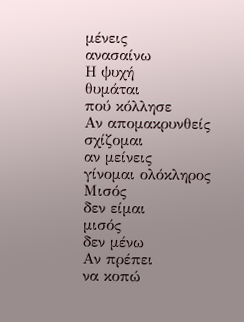μένεις
ανασαίνω
Η ψυχή
θυμάται
πού κόλλησε
Αν απομακρυνθείς
σχίζομαι
αν μείνεις
γίνομαι ολόκληρος
Μισός
δεν είμαι
μισός
δεν μένω
Αν πρέπει
να κοπώ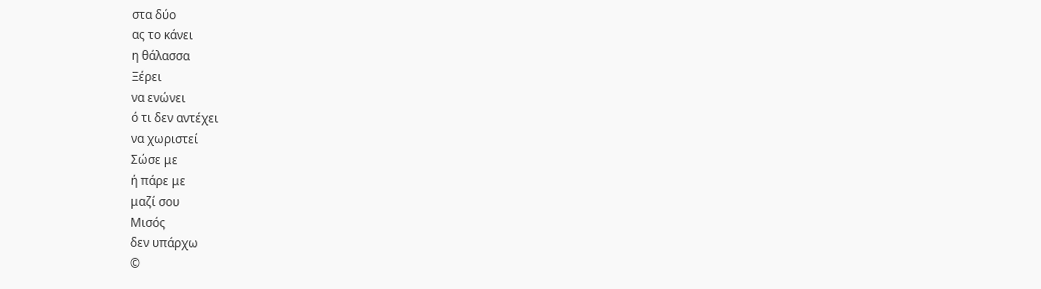στα δύο
ας το κάνει
η θάλασσα
Ξέρει
να ενώνει
ό τι δεν αντέχει
να χωριστεί
Σώσε με
ή πάρε με
μαζί σου
Μισός
δεν υπάρχω
©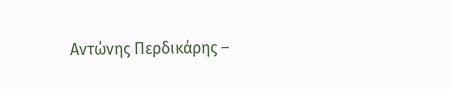Αντώνης Περδικάρης –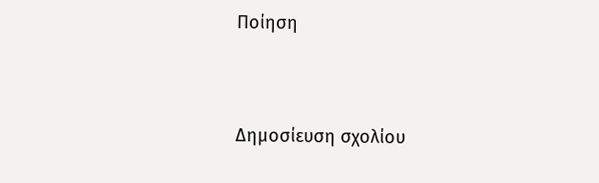Ποίηση




Δημοσίευση σχολίου